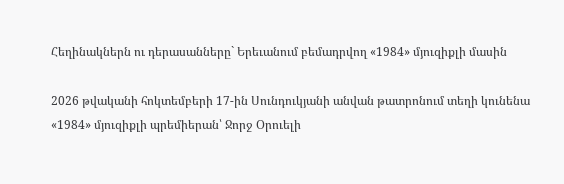Հեղինակներն ու դերասանները` Երեւանում բեմադրվող «1984» մյուզիքլի մասին

2026 թվականի հոկտեմբերի 17-ին Սունդուկյանի անվան թատրոնում տեղի կունենա «1984» մյուզիքլի պրեմիերան՝ Ջորջ Օրուելի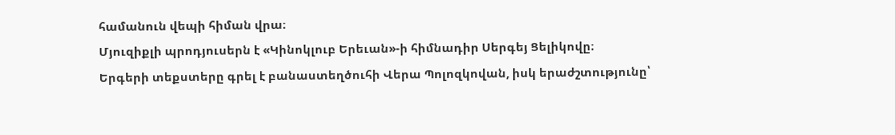համանուն վեպի հիման վրա։
Մյուզիքլի պրոդյուսերն է «Կինոկլուբ Երեւան»-ի հիմնադիր Սերգեյ Ցելիկովը։
Երգերի տեքստերը գրել է բանաստեղծուհի Վերա Պոլոզկովան, իսկ երաժշտությունը՝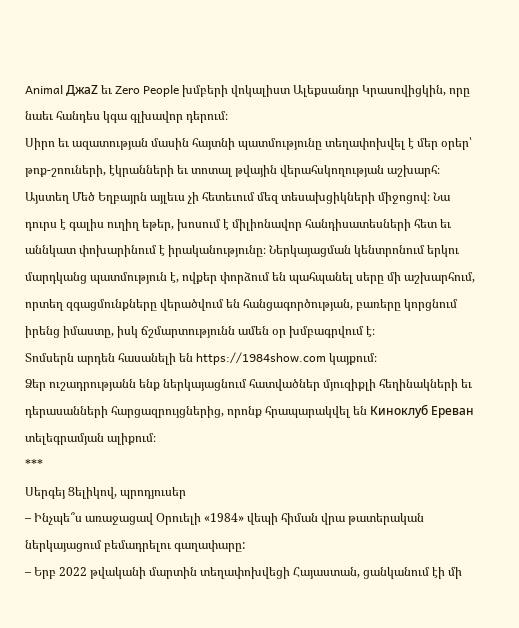Animal ДжаZ եւ Zero People խմբերի վոկալիստ Ալեքսանդր Կրասովիցկին, որը նաեւ հանդես կգա գլխավոր դերում։
Սիրո եւ ազատության մասին հայտնի պատմությունը տեղափոխվել է մեր օրեր՝ թոք-շոուների, էկրանների եւ տոտալ թվային վերահսկողության աշխարհ։ Այստեղ Մեծ Եղբայրն այլեւս չի հետեւում մեզ տեսախցիկների միջոցով։ Նա դուրս է գալիս ուղիղ եթեր, խոսում է միլիոնավոր հանդիսատեսների հետ եւ աննկատ փոխարինում է իրականությունը։ Ներկայացման կենտրոնում երկու մարդկանց պատմություն է, ովքեր փորձում են պահպանել սերը մի աշխարհում, որտեղ զգացմունքները վերածվում են հանցագործության, բառերը կորցնում իրենց իմաստը, իսկ ճշմարտությունն ամեն օր խմբագրվում է։
Տոմսերն արդեն հասանելի են https://1984show.com կայքում։
Ձեր ուշադրությանն ենք ներկայացնում հատվածներ մյուզիքլի հեղինակների եւ դերասանների հարցազրույցներից, որոնք հրապարակվել են Киноклуб Ереван տելեգրամյան ալիքում։
***
Սերգեյ Ցելիկով, պրոդյուսեր
– Ինչպե՞ս առաջացավ Օրուելի «1984» վեպի հիման վրա թատերական ներկայացում բեմադրելու գաղափարը:
– Երբ 2022 թվականի մարտին տեղափոխվեցի Հայաստան, ցանկանում էի մի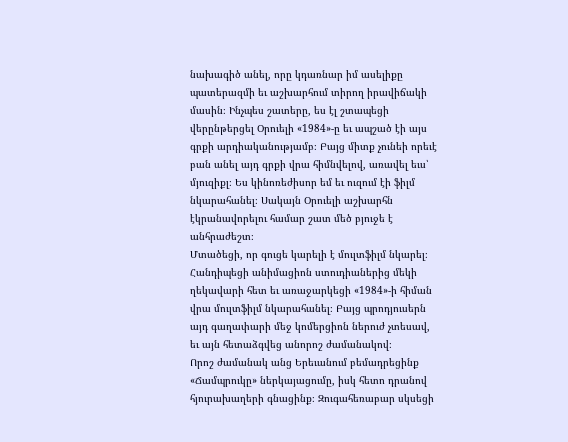նախագիծ անել, որը կդառնար իմ ասելիքը պատերազմի եւ աշխարհում տիրող իրավիճակի մասին։ Ինչպես շատերը, ես էլ շտապեցի վերընթերցել Օրուելի «1984»-ը եւ ապշած էի այս գրքի արդիականությամբ։ Բայց միտք չունեի որեւէ բան անել այդ գրքի վրա հիմնվելով, առավել եւս՝ մյուզիքլ։ Ես կինոռեժիսոր եմ եւ ուզում էի ֆիլմ նկարահանել։ Սակայն Օրուելի աշխարհն էկրանավորելու համար շատ մեծ բյուջե է անհրաժեշտ։
Մտածեցի, որ գուցե կարելի է մուլտֆիլմ նկարել։ Հանդիպեցի անիմացիոն ստուդիաներից մեկի ղեկավարի հետ եւ առաջարկեցի «1984»-ի հիման վրա մուլտֆիլմ նկարահանել։ Բայց պրոդյուսերն այդ գաղափարի մեջ կոմերցիոն ներուժ չտեսավ, եւ այն հետաձգվեց անորոշ ժամանակով։
Որոշ ժամանակ անց Երեւանում բեմադրեցինք «Ճամպրուկը» ներկայացումը, իսկ հետո դրանով հյուրախաղերի գնացինք։ Զուգահեռաբար սկսեցի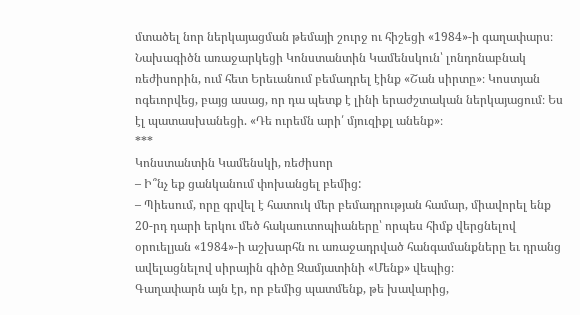մտածել նոր ներկայացման թեմայի շուրջ ու հիշեցի «1984»-ի գաղափարս։
Նախագիծն առաջարկեցի Կոնստանտին Կամենսկուն՝ լոնդոնաբնակ ռեժիսորին, ում հետ Երեւանում բեմադրել էինք «Շան սիրտը»։ Կոստյան ոգեւորվեց, բայց ասաց, որ դա պետք է լինի երաժշտական ներկայացում։ Ես էլ պատասխանեցի. «Դե ուրեմն արի՛ մյուզիքլ անենք»։
***
Կոնստանտին Կամենսկի, ռեժիսոր
– Ի՞նչ եք ցանկանում փոխանցել բեմից:
– Պիեսում, որը գրվել է հատուկ մեր բեմադրության համար, միավորել ենք 20-րդ դարի երկու մեծ հակաուտոպիաները՝ որպես հիմք վերցնելով օրուելյան «1984»-ի աշխարհն ու առաջադրված հանգամանքները եւ դրանց ավելացնելով սիրային գիծը Զամյատինի «Մենք» վեպից։
Գաղափարն այն էր, որ բեմից պատմենք, թե խավարից,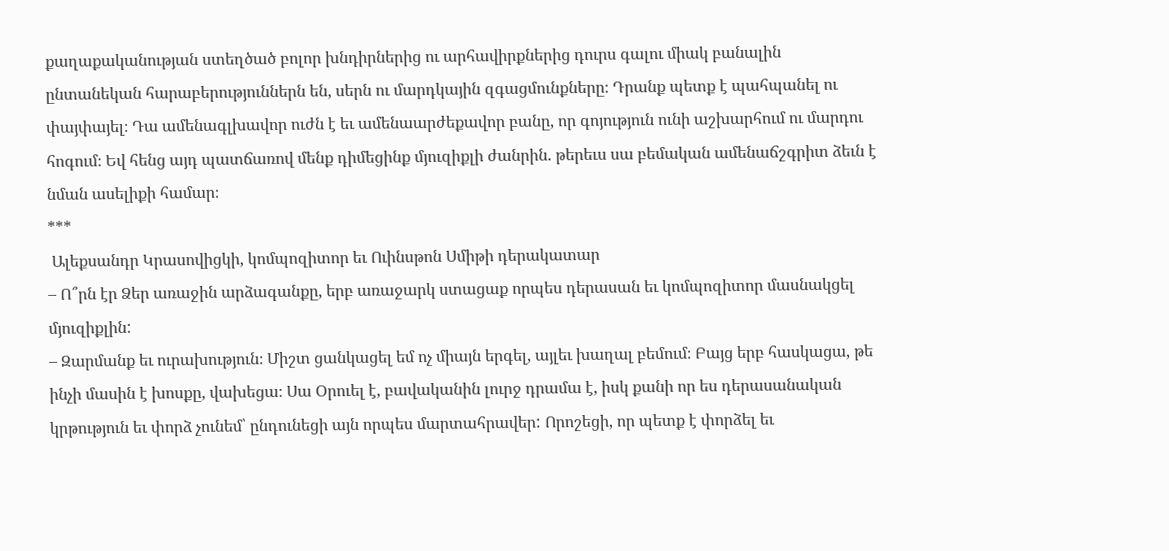քաղաքականության ստեղծած բոլոր խնդիրներից ու արհավիրքներից դուրս գալու միակ բանալին ընտանեկան հարաբերություններն են, սերն ու մարդկային զգացմունքները։ Դրանք պետք է պահպանել ու փայփայել։ Դա ամենագլխավոր ուժն է եւ ամենաարժեքավոր բանը, որ գոյություն ունի աշխարհում ու մարդու հոգում։ Եվ հենց այդ պատճառով մենք դիմեցինք մյուզիքլի ժանրին. թերեւս սա բեմական ամենաճշգրիտ ձեւն է նման ասելիքի համար։
***
 Ալեքսանդր Կրասովիցկի, կոմպոզիտոր եւ Ուինսթոն Սմիթի դերակատար
– Ո՞րն էր Ձեր առաջին արձագանքը, երբ առաջարկ ստացաք որպես դերասան եւ կոմպոզիտոր մասնակցել մյուզիքլին:
– Զարմանք եւ ուրախություն։ Միշտ ցանկացել եմ ոչ միայն երգել, այլեւ խաղալ բեմում։ Բայց երբ հասկացա, թե ինչի մասին է խոսքը, վախեցա։ Սա Օրուել է, բավականին լուրջ դրամա է, իսկ քանի որ ես դերասանական կրթություն եւ փորձ չունեմ՝ ընդունեցի այն որպես մարտահրավեր: Որոշեցի, որ պետք է փորձել եւ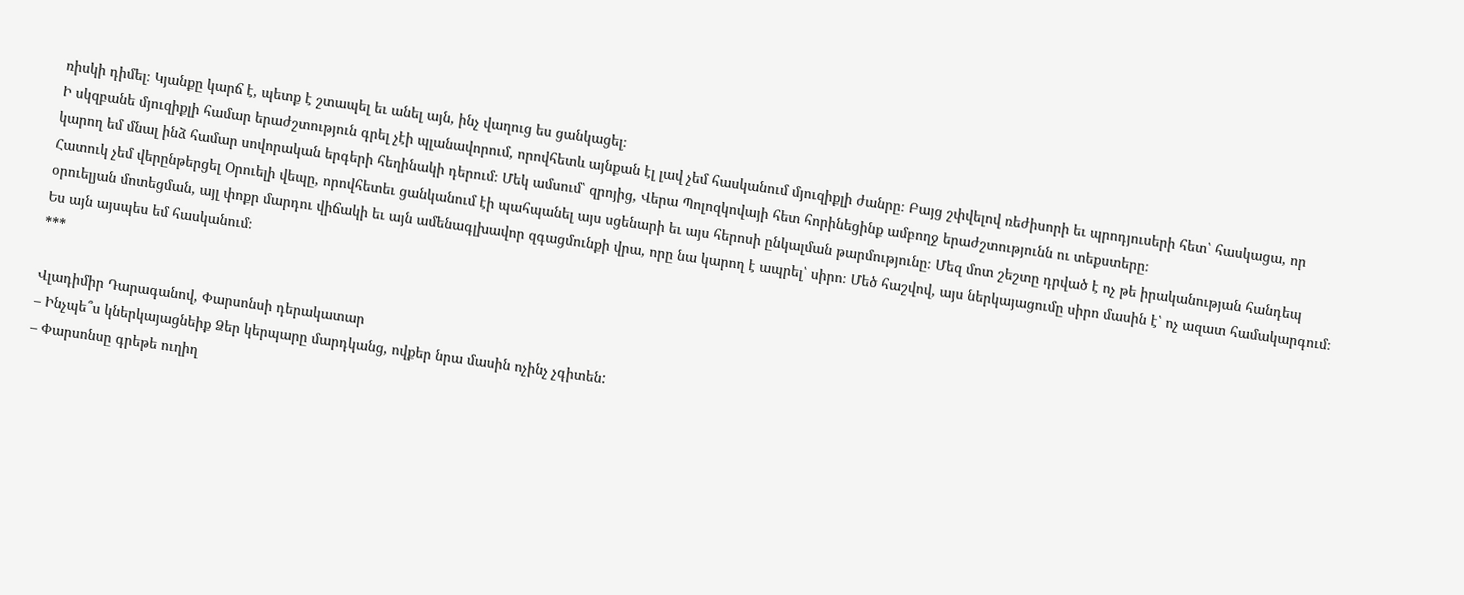ռիսկի դիմել։ Կյանքը կարճ է, պետք է շտապել եւ անել այն, ինչ վաղուց ես ցանկացել։
Ի սկզբանե մյուզիքլի համար երաժշտություն գրել չէի պլանավորում, որովհետև այնքան էլ լավ չեմ հասկանում մյուզիքլի ժանրը։ Բայց շփվելով ռեժիսորի եւ պրոդյուսերի հետ՝ հասկացա, որ կարող եմ մնալ ինձ համար սովորական երգերի հեղինակի դերում։ Մեկ ամսում՝ զրոյից, Վերա Պոլոզկովայի հետ հորինեցինք ամբողջ երաժշտությունն ու տեքստերը։
Հատուկ չեմ վերընթերցել Օրուելի վեպը, որովհետեւ ցանկանում էի պահպանել այս սցենարի եւ այս հերոսի ընկալման թարմությունը։ Մեզ մոտ շեշտը դրված է ոչ թե իրականության հանդեպ օրուելյան մոտեցման, այլ փոքր մարդու վիճակի եւ այն ամենագլխավոր զգացմունքի վրա, որը նա կարող է ապրել՝ սիրո։ Մեծ հաշվով, այս ներկայացումը սիրո մասին է՝ ոչ ազատ համակարգում։ Ես այն այսպես եմ հասկանում։
***

Վլադիմիր Դարագանով, Փարսոնսի դերակատար
– Ինչպե՞ս կներկայացնեիք Ձեր կերպարը մարդկանց, ովքեր նրա մասին ոչինչ չգիտեն:
– Փարսոնսը գրեթե ուղիղ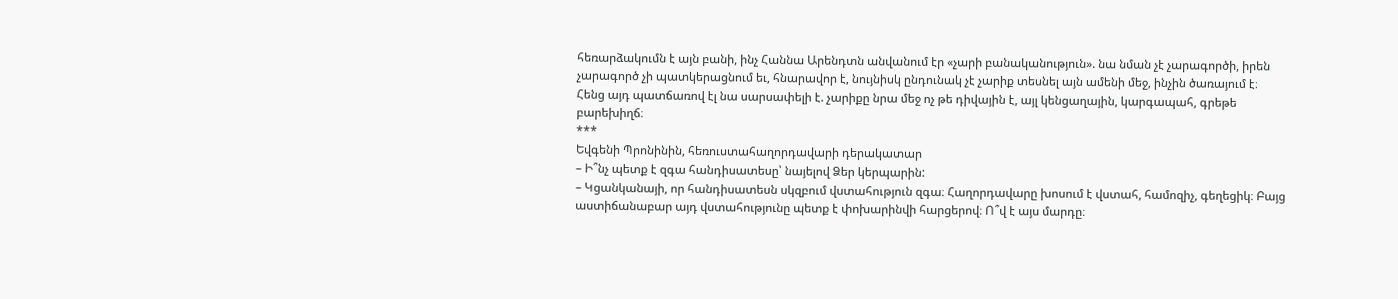հեռարձակումն է այն բանի, ինչ Հաննա Արենդտն անվանում էր «չարի բանականություն». նա նման չէ չարագործի, իրեն չարագործ չի պատկերացնում եւ, հնարավոր է, նույնիսկ ընդունակ չէ չարիք տեսնել այն ամենի մեջ, ինչին ծառայում է։
Հենց այդ պատճառով էլ նա սարսափելի է. չարիքը նրա մեջ ոչ թե դիվային է, այլ կենցաղային, կարգապահ, գրեթե բարեխիղճ։
***
Եվգենի Պրոնինին, հեռուստահաղորդավարի դերակատար
– Ի՞նչ պետք է զգա հանդիսատեսը՝ նայելով Ձեր կերպարին:
– Կցանկանայի, որ հանդիսատեսն սկզբում վստահություն զգա։ Հաղորդավարը խոսում է վստահ, համոզիչ, գեղեցիկ։ Բայց աստիճանաբար այդ վստահությունը պետք է փոխարինվի հարցերով։ Ո՞վ է այս մարդը։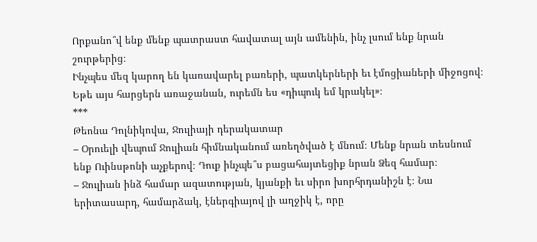Որքանո՞վ ենք մենք պատրաստ հավատալ այն ամենին, ինչ լսում ենք նրան շուրթերից։
Ինչպես մեզ կարող են կառավարել բառերի, պատկերների եւ էմոցիաների միջոցով։ Եթե այս հարցերն առաջանան, ուրեմն ես «դիպուկ եմ կրակել»։
***
Թեոնա Դոլնիկովա, Ջուլիայի դերակատար
– Օրուելի վեպում Ջուլիան հիմնականում առեղծված է մնում։ Մենք նրան տեսնում ենք Ուինսթոնի աչքերով։ Դուք ինչպե՞ս բացահայտեցիք նրան Ձեզ համար։
– Ջուլիան ինձ համար ազատության, կյանքի եւ սիրո խորհրդանիշն է։ Նա երիտասարդ, համարձակ, էներգիայով լի աղջիկ է, որը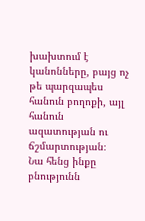խախտում է կանոնները, բայց ոչ թե պարզապես հանուն բողոքի, այլ հանուն ազատության ու ճշմարտության։
Նա հենց ինքը բնությունն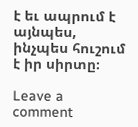է եւ ապրում է այնպես, ինչպես հուշում է իր սիրտը։

Leave a comment